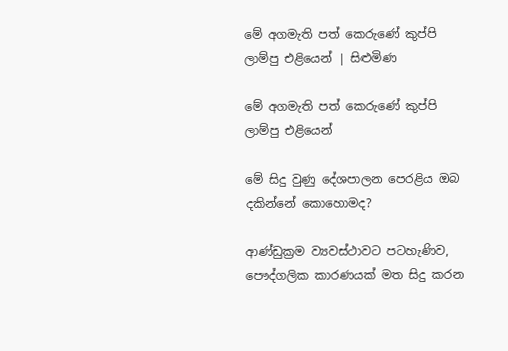මේ අගමැති පත් කෙරුණේ කුප්පි ලාම්පු එළියෙන් | සිළුමිණ

මේ අගමැති පත් කෙරුණේ කුප්පි ලාම්පු එළියෙන්

මේ සිදු වුණු දේශපාලන පෙරළිය ඔබ දකින්නේ කොහොමද?

ආණ්ඩුක්‍රම ව්‍යවස්ථාවට පටහැණිව, පෞද්ගලික කාරණයක් මත සිදු කරන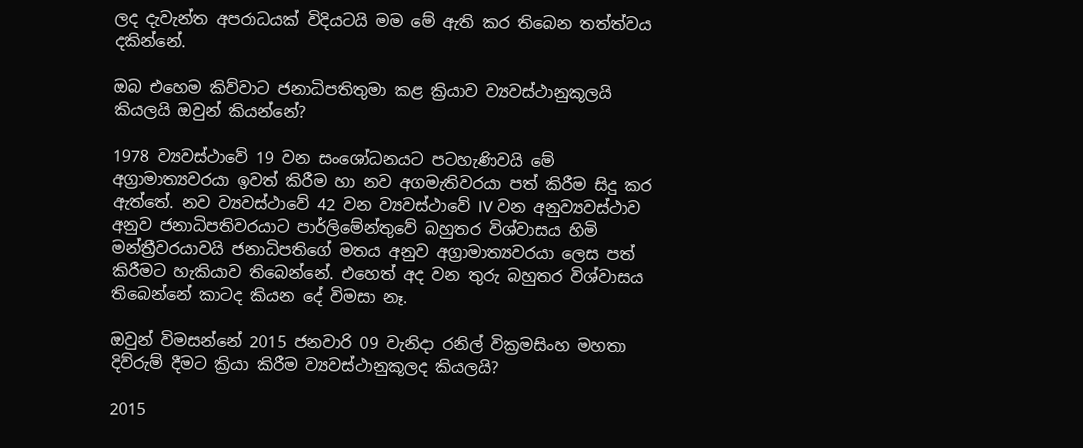ලද දැවැන්ත අපරාධයක් විදියටයි මම මේ ඇති කර තිබෙන තත්ත්වය දකින්නේ.

ඔබ එහෙම කිව්වාට ජනාධිපතිතුමා කළ ක්‍රියාව ව්‍යවස්ථානුකූලයි කියලයි ඔවුන් කියන්නේ?

1978 ව්‍යවස්ථාවේ 19 වන සංශෝධනයට පටහැණිවයි මේ අග්‍රාමාත්‍යවරයා ඉවත් කිරීම හා නව අගමැතිවරයා පත් කිරීම සිදු කර ඇත්තේ. නව ව්‍යවස්ථාවේ 42 වන ව්‍යවස්ථාවේ IV වන අනුව්‍යවස්ථාව අනුව ජනාධිපතිවරයාට පාර්ලිමේන්තුවේ බහුතර විශ්වාසය හිමි මන්ත්‍රීවරයාවයි ජනාධිපතිගේ මතය අනුව අග්‍රාමාත්‍යවරයා ලෙස පත් කිරීමට හැකියාව තිබෙන්නේ. එහෙත් අද වන තුරු බහුතර විශ්වාසය තිබෙන්නේ කාටද කියන ‍දේ විමසා නෑ.

ඔවුන් විමසන්නේ 2015 ජනවාරි 09 වැනිදා රනිල් වික්‍රමසිංහ මහතා දිව්රුම් දීමට ක්‍රියා කිරීම ව්‍යවස්ථානුකූලද කියලයි?

2015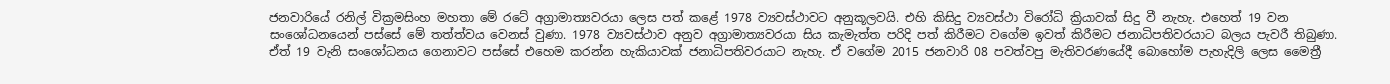ජනවාරියේ රනිල් වික්‍රමසිංහ මහතා මේ රටේ අග්‍රාමාත්‍යවරයා ලෙස පත් කළේ 1978 ව්‍යවස්ථාවට අනුකූලවයි. එහි කිසිදු ව්‍යවස්ථා විරෝධි ක්‍රියාවක් සිදු වී නැහැ. එහෙත් 19 වන සංශෝධනයෙන් පස්සේ මේ තත්ත්වය වෙනස් වුණා. 1978 ව්‍යවස්ථාව අනුව අග්‍රාමාත්‍යවරයා සිය කැමැත්ත පරිදි පත් කිරීමට වගේම ඉවත් කිරීමට ජනාධිපතිවරයාට බලය පැවරී තිබුණා. ඒත් 19 වැනි සංශෝධනය ගෙනාවට පස්සේ එහෙම කරන්න හැකියාවක් ජනාධිපතිවරයාට නැහැ. ඒ වගේම 2015 ජනවාරි 08 පවත්වපු මැතිවරණයේදී බොහෝම පැහැදිලි ලෙස මෛත්‍රී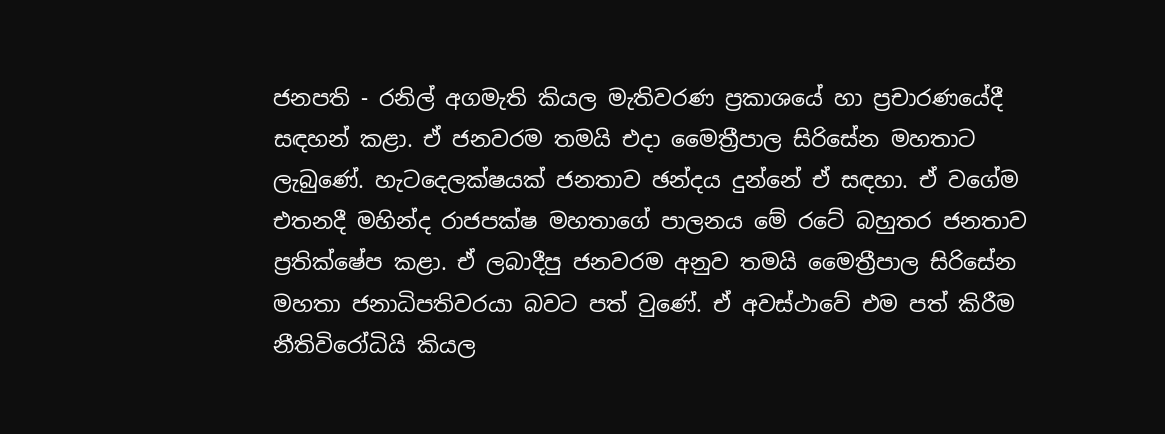ජනපති - රනිල් අගමැති කියල මැතිවරණ ප්‍රකාශයේ හා ප්‍රචාරණයේදී සඳහන් කළා. ඒ ජනවරම තමයි එදා මෛත්‍රීපාල සිරිසේන මහතාට ලැබුණේ. හැටදෙලක්ෂයක් ජනතාව ඡන්දය දුන්නේ ඒ සඳහා. ඒ වගේම එතනදී මහින්ද රාජපක්ෂ මහතාගේ පාලනය මේ රටේ බහුතර ජනතාව ප්‍රතික්ෂේප කළා. ඒ ලබාදීපු ජනවරම අනුව තමයි මෛත්‍රීපාල සිරිසේන මහතා ජනාධිපතිවරයා බවට පත් වුණේ. ඒ අවස්ථාවේ එම පත් කිරීම නීතිවිරෝධියි කියල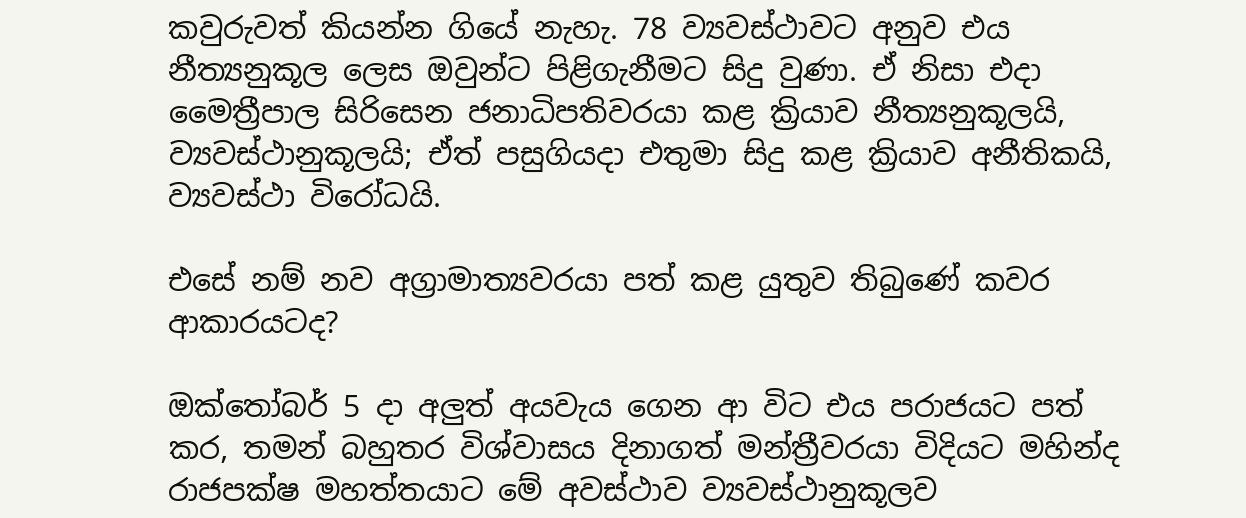කවුරුවත් කියන්න ගියේ නැහැ. 78 ව්‍යවස්ථාවට අනුව එය නීත්‍යනුකූල ලෙස ඔවුන්ට පිළිගැනීමට සිදු වුණා. ඒ නිසා එදා මෛත්‍රීපාල සිරිසෙන ජනාධිපතිවරයා කළ ක්‍රියාව නීත්‍යනුකූලයි, ව්‍යවස්ථානුකූලයි; ඒත් පසුගියදා එතුමා සිදු කළ ක්‍රියාව අනීතිකයි, ව්‍යවස්ථා විරෝධයි.

එසේ නම් නව අග්‍රාමාත්‍යවරයා පත් කළ යුතුව තිබුණේ කවර ආකාරයටද?

ඔක්තෝබර් 5 දා අලුත් අයවැය ගෙන ආ විට එය පරාජයට පත් කර, තමන් බහුතර විශ්වාසය දිනාගත් මන්ත්‍රීවරයා විදියට මහින්ද රාජපක්ෂ මහත්තයාට මේ අවස්ථාව ව්‍යවස්ථානුකූලව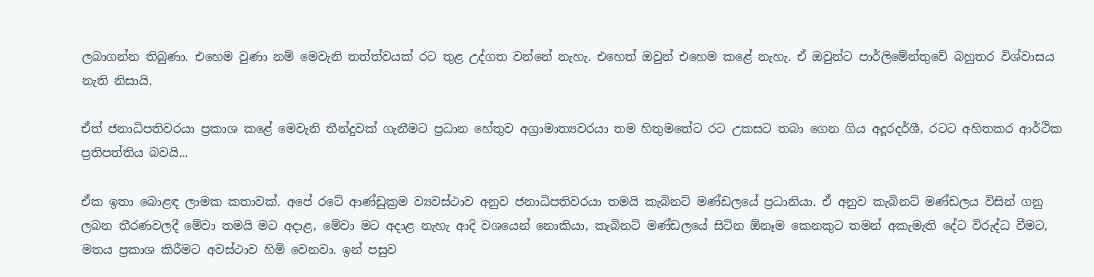ලබාගන්න තිබුණා. එහෙම වුණා නම් මෙවැනි තත්ත්වයක් රට තුළ උද්ගත වන්නේ නැහැ. එහෙත් ඔවුන් එහෙම කළේ නැහැ. ඒ ඔවුන්ට පාර්ලිමේන්තුවේ බහුතර විශ්වාසය නැති නිසායි.

ඒත් ජනාධිපතිවරයා ප්‍රකාශ කළේ මෙවැනි තීන්දුවක් ගැනීමට ප්‍රධාන හේතුව අග්‍රාමාත්‍යවරයා තම හිතුමතේට රට උකසට තබා ගෙන ගිය අදූරදර්ශී, රටට අහිතකර ආර්ථික ප්‍රතිපත්තිය බවයි...

ඒක ඉතා බොළඳ ලාමක කතාවක්. අපේ රටේ ආණ්ඩුක්‍රම ව්‍යවස්ථාව අනුව ජනාධිපතිවරයා තමයි කැබිනට් මණ්ඩලයේ ප්‍රධානියා. ඒ අනුව කැබිනට් මණ්ඩලය විසින් ගනු ලබන තීරණවලදී මේවා තමයි මට අදාළ, මේවා මට අදාළ නැහැ ආදි වශයෙන් නොකියා, කැබිනට් මණ්ඩලයේ සිටින ඕනෑම කෙනකුට තමන් අකැමැති දේට විරුද්ධ වීමට, මතය ප්‍රකාශ කිරීමට අවස්ථාව හිමි වෙනවා. ඉන් පසුව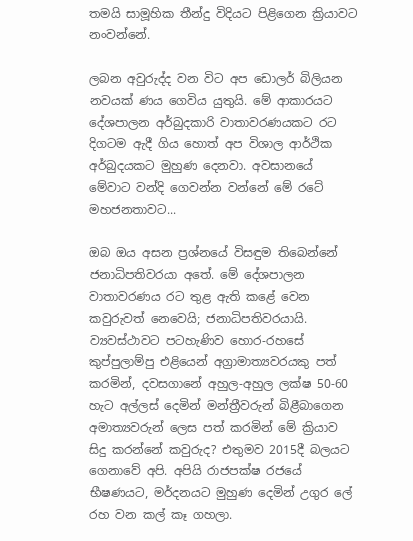තමයි සාමූහික තීන්දු විදියට පිළිගෙන ක්‍රියාවට නංවන්නේ.

ලබන අවුරුද්ද වන විට අප ඩොලර් බිලියන නවයක් ණය ගෙවිය යුතුයි. මේ ආකාරයට දේශපාලන අර්බුදකාරි වාතාවරණයකට රට දිගටම ඇදී ගිය හොත් අප විශාල ආර්ථික අර්බුදයකට මුහුණ දෙනවා. අවසානයේ මේවාට වන්දි ගෙවන්න වන්නේ මේ රටේ මහජනතාවට...

ඔබ ඔය අසන ප්‍රශ්නයේ විසඳුම තිබෙන්නේ ජනාධිපතිවරයා අතේ. මේ දේශපාලන වාතාවරණය රට තුළ ඇති කළේ වෙන කවුරුවත් නෙවෙයි; ජනාධිපතිවරයායි. ව්‍යවස්ථාවට පටහැණිව හොර-රහසේ කුප්පුලාම්පු එළියෙන් අග්‍රාමාත්‍යවරයකු පත් කරමින්, දවසගානේ අහුල-අහුල ලක්ෂ 50-60 හැට අල්ලස් දෙමින් මන්ත්‍රීවරුන් බිළීබා‍ගෙන අමාත්‍යවරුන් ලෙස පත් කරමින් මේ ක්‍රියාව සිදු කරන්නේ කවුරුද? එතුමව 2015දී බලයට ගෙනාවේ අපි. අපියි රාජපක්ෂ රජයේ භීෂණයට, මර්දනයට මුහුණ දෙමින් උගුර ලේ රහ වන කල් කෑ ගහලා.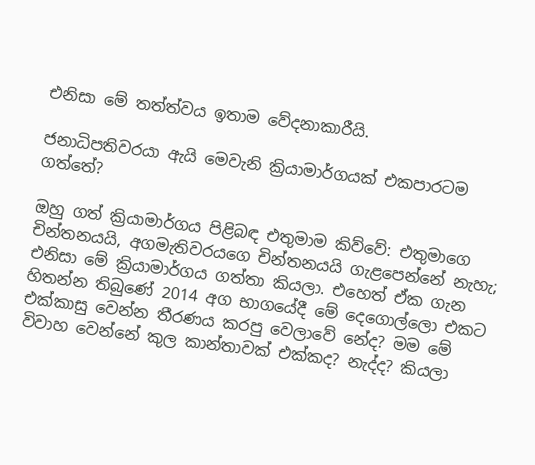එනිසා මේ තත්ත්වය ඉතාම වේදනාකාරීයි.

ජනාධිපතිවරයා ඇයි මෙවැනි ක්‍රියාමාර්ගයක් එකපාරටම ගත්තේ?

ඔහු ගත් ක්‍රියාමාර්ගය පිළිබඳ එතුමාම කිව්වේ: එතුමාගෙ චින්තනයයි, අගමැතිවරයගෙ චින්තනයයි ගැළපෙන්නේ නැහැ; එනිසා මේ ක්‍රියාමාර්ගය ගත්තා කියලා. එහෙත් ඒක ගැන හිතන්න තිබුණේ 2014 අග භාගයේදී මේ දෙගොල්ලො එකට එක්කාසු වෙන්න තීරණය කරපු වෙලාවේ නේද? මම මේ විවාහ වෙන්නේ කුල කාන්තාවක් එක්කද? නැද්ද? කියලා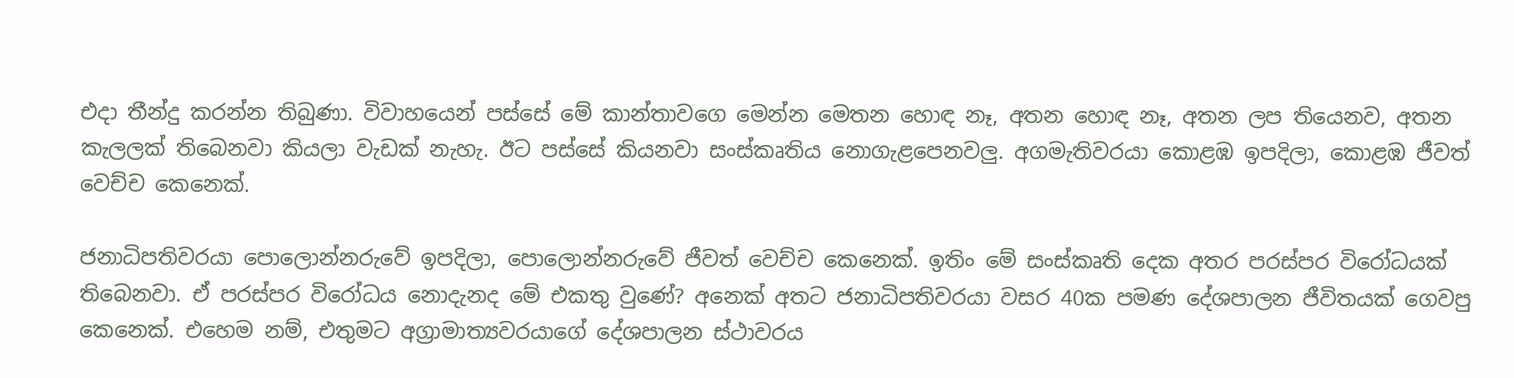එදා තීන්දු කරන්න තිබුණා. විවාහයෙන් පස්සේ මේ කාන්තාවගෙ මෙන්න මෙතන හොඳ නෑ, අතන හොඳ නෑ, අතන ලප තියෙනව, අතන කැලලක් තිබෙනවා කියලා වැඩක් නැහැ. ඊට පස්සේ කියනවා සංස්කෘතිය නොගැළපෙනවලු. අගමැතිවරයා කොළඹ ඉපදිලා, කොළඹ ජීවත් වෙච්ච කෙනෙක්.

ජනාධිපතිවරයා පොලොන්නරුවේ ඉපදිලා, පොලොන්නරුවේ ජීවත් වෙච්ච කෙනෙක්. ඉතිං මේ සංස්කෘති දෙක අතර පරස්පර විරෝධයක් තිබෙනවා. ඒ පරස්පර විරෝධය නොදැනද මේ එකතු වුණේ? අනෙක් අතට ජනාධිපතිවරයා වසර 40ක පමණ දේශපාලන ජීවිතයක් ගෙවපු කෙනෙක්. එහෙම නම්, එතුමට අග්‍රාමාත්‍යවරයාගේ දේශපාලන ස්ථාවරය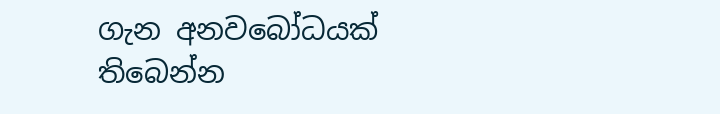ගැන අනවබෝධයක් තිබෙන්න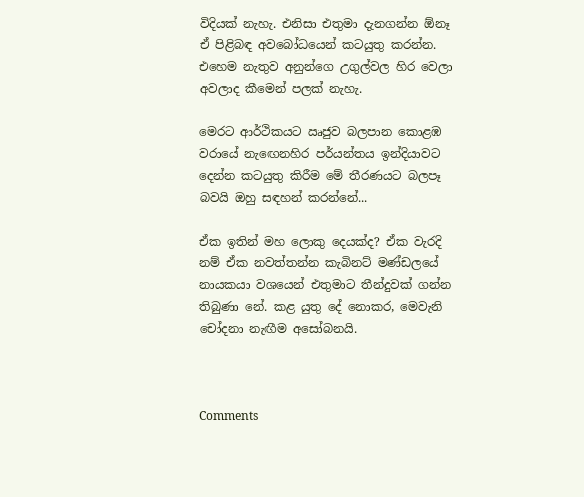විදියක් නැහැ. එනිසා එතුමා දැනගන්න ඕනෑ ඒ පිළිබඳ අවබෝධයෙන් කටයුතු කරන්න. එහෙම නැතුව අනුන්ගෙ උගුල්වල හිර වෙලා අවලාද කීමෙන් පලක් නැහැ.

මෙරට ආර්ථිකයට ඍජුව බලපාන කොළඹ වරායේ නැ‍ඟෙනහිර පර්යන්තය ඉන්දියාවට දෙන්න කටයුතු කිරීම මේ තීරණයට බලපෑ බවයි ඔහු සඳහන් කරන්නේ...

ඒක ඉතින් මහ ලොකු දෙයක්ද? ඒක වැරදි නම් ඒක නවත්තන්න කැබිනට් මණ්ඩලයේ නායකයා වශයෙන් එතුමාට තීන්දුවක් ගන්න තිබුණා නේ. කළ යුතු දේ නොකර, මෙවැනි චෝදනා නැඟීම අසෝබනයි.



Comments